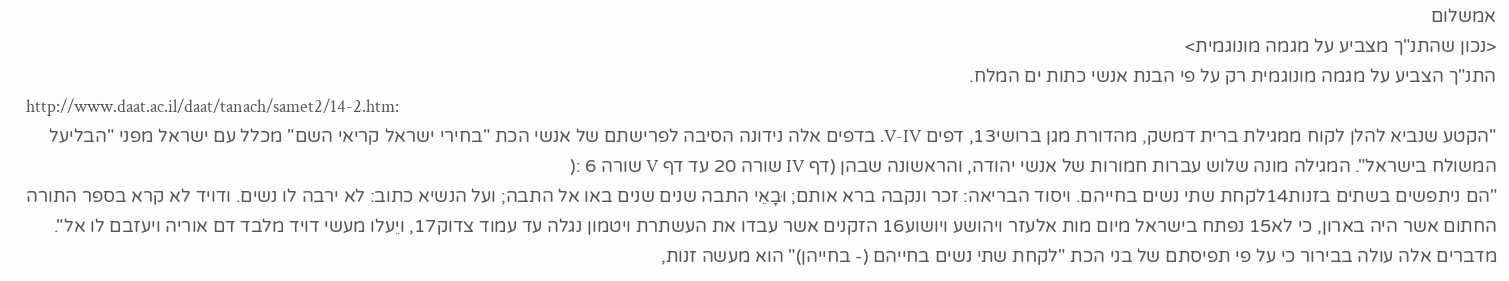אמשלום
<נכון שהתנ"ך מצביע על מגמה מונוגמית>
התנ"ך הצביע על מגמה מונוגמית רק על פי הבנת אנשי כתות ים המלח.
http://www.daat.ac.il/daat/tanach/samet2/14-2.htm:
"הקטע שנביא להלן לקוח ממגילת ברית דמשק, מהדורת מגן ברושי13, דפים V-IV. בדפים אלה נידונה הסיבה לפרישתם של אנשי הכת "בחירי ישראל קריאי השם" מכלל עם ישראל מפני "הבליעל המשולח בישראל". המגילה מונה שלוש עברות חמורות של אנשי יהודה, והראשונה שבהן (דף IV שורה 20 עד דף V שורה 6 :(
"הם ניתפשים בשתים בזנות14לקחת שתי נשים בחייהם. ויסוד הבריאה: זכר ונקבה ברא אותם; וּבָאֵי התבה שנים שנים באו אל התבה; ועל הנשיא כתוב: לא ירבה לו נשים. ודויד לא קרא בספר התורה החתום אשר היה בארון, כי לא15 נפתח בישראל מיום מות אלעזר ויהושע ויושוע16 הזקנים אשר עבדו את העשתרת ויטמון נגלה עד עמוד צדוק17, ויֵעלו מעשי דויד מלבד דם אוריה ויעזבם לו אל".
מדברים אלה עולה בבירור כי על פי תפיסתם של בני הכת "לקחת שתי נשים בחייהם (- בחייהן)" הוא מעשה זנות,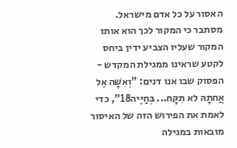האסור על כל אדם מישראל. מסתבר כי המקור לכך הוא אותו המקור שעליו הצביע ידין ביחס לקטע שראינו ממגילת המקדש - הפסוק שבו אנו דנים: "וְאִשָּׁה אֶל אֲחתָהּ לא תִקָּח... בְּחַיֶּיה18", כדי לאמת את הפירוש הזה של האיסור מובאות במגילה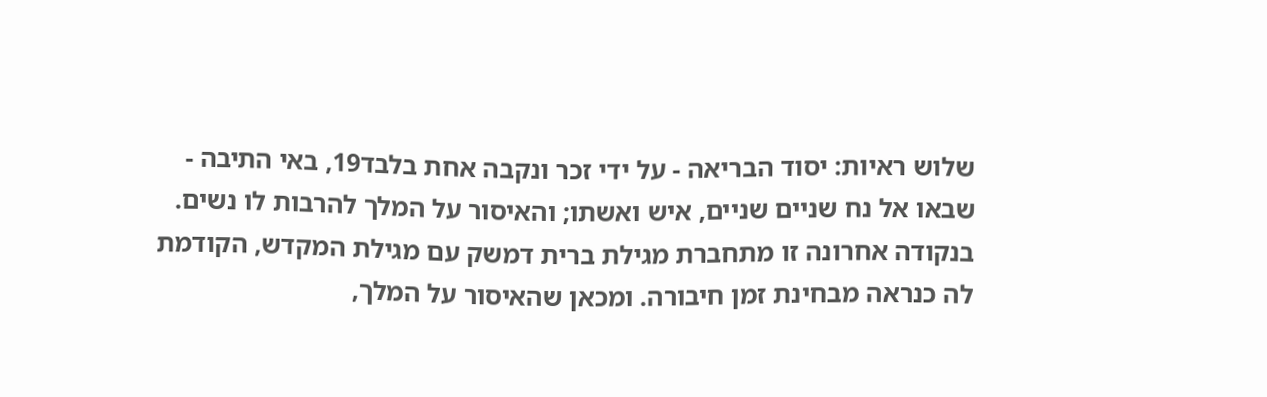שלוש ראיות: יסוד הבריאה - על ידי זכר ונקבה אחת בלבד19, באי התיבה - שבאו אל נח שניים שניים, איש ואשתו; והאיסור על המלך להרבות לו נשים. בנקודה אחרונה זו מתחברת מגילת ברית דמשק עם מגילת המקדש, הקודמת לה כנראה מבחינת זמן חיבורה. ומכאן שהאיסור על המלך,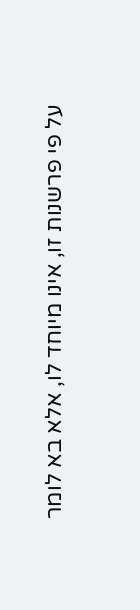על פי פרשנות זו, אינו מיוחד לו, אלא בא לומר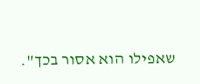שאפילו הוא אסור בכך".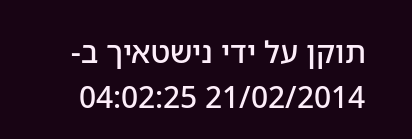תוקן על ידי נישטאיך ב- 21/02/2014 04:02:25